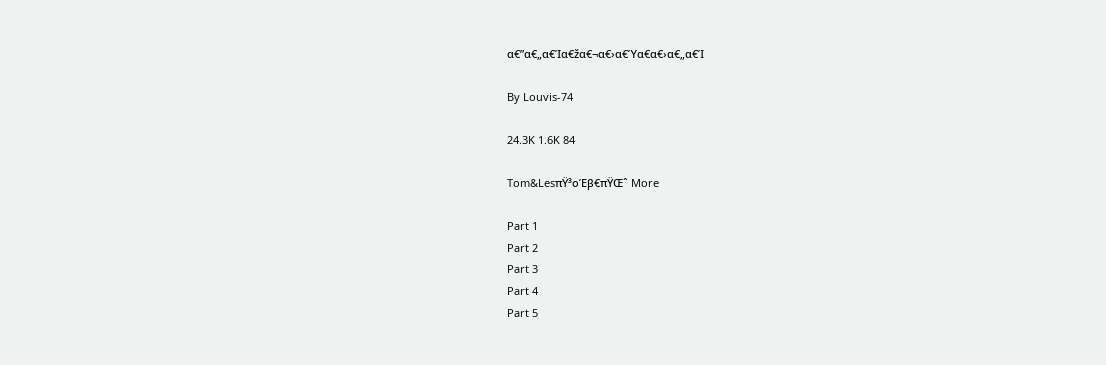α€”α€„α€Ία€žα€¬α€›α€Ύα€α€›α€„α€Ί

By Louvis-74

24.3K 1.6K 84

Tom&LesπŸ³οΈβ€πŸŒˆ More

Part 1
Part 2
Part 3
Part 4
Part 5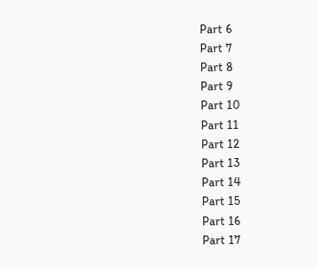Part 6
Part 7
Part 8
Part 9
Part 10
Part 11
Part 12
Part 13
Part 14
Part 15
Part 16
Part 17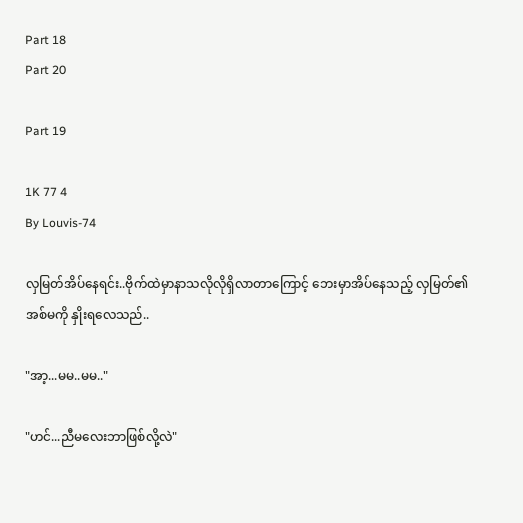Part 18
Part 20

Part 19

1K 77 4
By Louvis-74

လှမြတ်အိပ်နေရင်း..ဗိုက်ထဲမှာနာသလိုလိုရှိလာတာကြောင့် ဘေးမှာအိပ်နေသည့် လှမြတ်၏အစ်မကို နှိုးရလေသည်..

"အာ့...မမ..မမ.."

"ဟင်...ညီမလေးဘာဖြစ်လို့လဲ"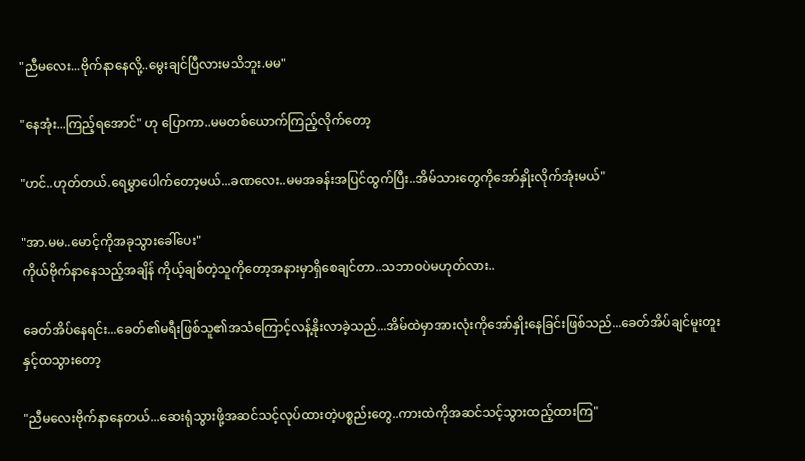"ညီမလေး...ဗိုက်နာနေလို့..မွေးချင်ပြီလားမသိဘူး.မမ"

"နေအုံး...ကြည့်ရအောင်" ဟု ပြောကာ..မမတစ်ယောက်ကြည့်လိုက်တော့

"ဟင်..ဟုတ်တယ်.ရေမွှာပေါက်တော့မယ်...ခဏလေး..မမအခန်းအပြင်ထွက်ပြီး..အိမ်သားတွေကိုအော်နှိုးလိုက်အုံးမယ်"

"အာ.မမ..မောင့်ကိုအခုသွားခေါ်ပေး"
ကိုယ်ဗိုက်နာနေသည့်အချိန် ကိုယ့်ချစ်တဲ့သူကိုတော့အနားမှာရှိစေချင်တာ..သဘာဝပဲမဟုတ်လား..

ခေတ်အိပ်နေရင်း...ခေတ်၏မရီးဖြစ်သူ၏အသံကြောင့်လန့်နိုးလာခဲ့သည်...အိမ်ထဲမှာအားလုံးကိုအော်နှိုးနေခြင်းဖြစ်သည်...ခေတ်အိပ်ချင်မူးတူးနှင့်ထသွားတော့

"ညီမလေးဗိုက်နာနေတယ်...ဆေးရုံသွားဖို့အဆင်သင့်လုပ်ထားတဲ့ပစ္စည်းတွေ..ကားထဲကိုအဆင်သင့်သွားထည့်ထားကြ"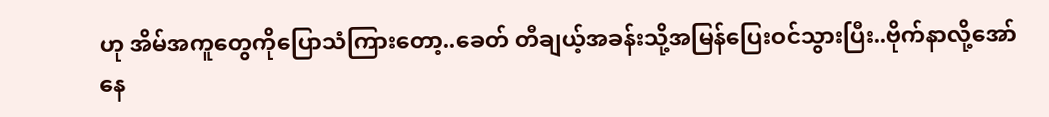ဟု အိမ်အကူတွေကိုပြောသံကြားတော့..ခေတ် တီချယ့်အခန်းသို့အမြန်ပြေးဝင်သွားပြီး..ဗိုက်နာလို့အော်နေ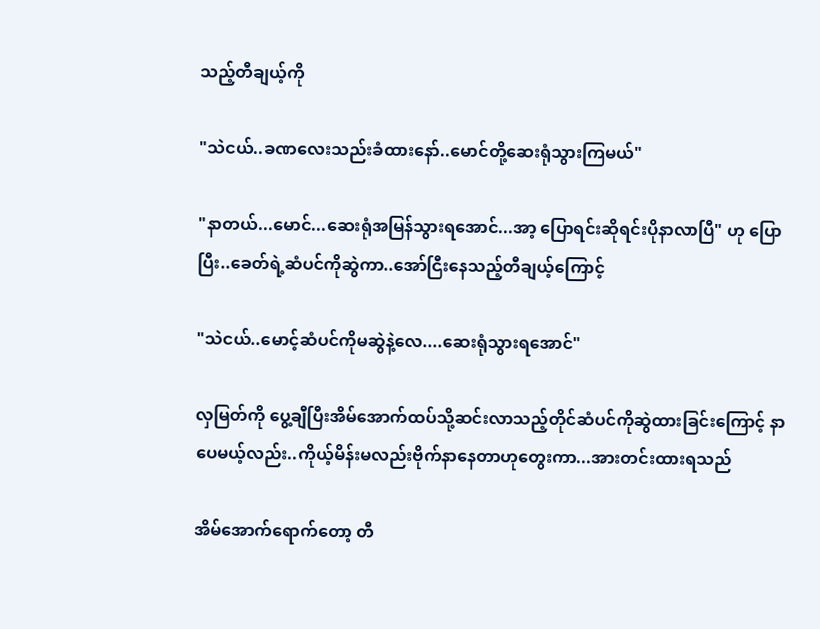သည့်တီချယ့်ကို

"သဲငယ်..ခဏလေးသည်းခံထားနော်..မောင်တို့ဆေးရုံသွားကြမယ်"

"နာတယ်...မောင်...ဆေးရုံအမြန်သွားရအောင်...အာ့ ပြောရင်းဆိုရင်းပိုနာလာပြီ" ဟု ပြောပြီး..ခေတ်ရဲ့ဆံပင်ကိုဆွဲကာ..အော်ငြီးနေသည့်တီချယ့်ကြောင့်

"သဲငယ်..မောင့်ဆံပင်ကိုမဆွဲနဲ့လေ....ဆေးရုံသွားရအောင်"

လှမြတ်ကို ပွေ့ချီပြီးအိမ်အောက်ထပ်သို့ဆင်းလာသည့်တိုင်ဆံပင်ကိုဆွဲထားခြင်းကြောင့် နာပေမယ့်လည်း..ကိုယ့်မိန်းမလည်းဗိုက်နာနေတာဟုတွေးကာ...အားတင်းထားရသည်

အိမ်အောက်ရောက်တော့ တီ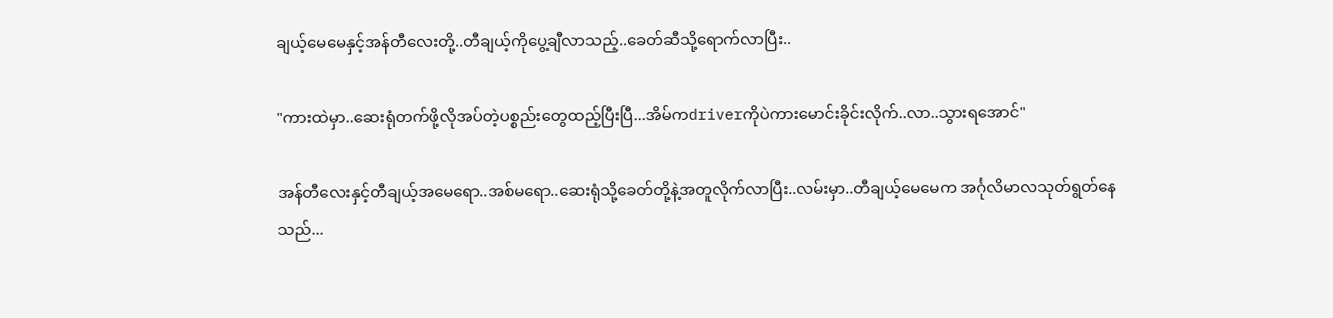ချယ့်မေမေနှင့်အန်တီလေးတို့..တီချယ့်ကိုပွေ့ချီလာသည့်..ခေတ်ဆီသို့ရောက်လာပြီး..

"ကားထဲမှာ..ဆေးရုံတက်ဖို့လိုအပ်တဲ့ပစ္စည်းတွေထည့်ပြီးပြီ...အိမ်ကdriverကိုပဲကားမောင်းခိုင်းလိုက်..လာ..သွားရအောင်"

အန်တီလေးနှင့်တီချယ့်အမေရော..အစ်မရော..ဆေးရုံသို့ခေတ်တို့နဲ့အတူလိုက်လာပြီး..လမ်းမှာ..တီချယ့်မေမေက အင်္ဂုလိမာလသုတ်ရွတ်နေသည်...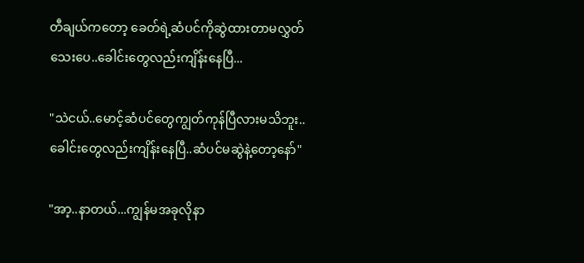တီချယ်ကတော့ ခေတ်ရဲ့ဆံပင်ကိုဆွဲထားတာမလွှတ်သေးပေ..ခေါင်းတွေလည်းကျိန်းနေပြီ...

"သဲငယ်..မောင့်ဆံပင်တွေကျွတ်ကုန်ပြီလားမသိဘူး..ခေါင်းတွေလည်းကျိန်းနေပြီ..ဆံပင်မဆွဲနဲ့တော့နော်"

"အာ့..နာတယ်...ကျွန်မအခုလိုနာ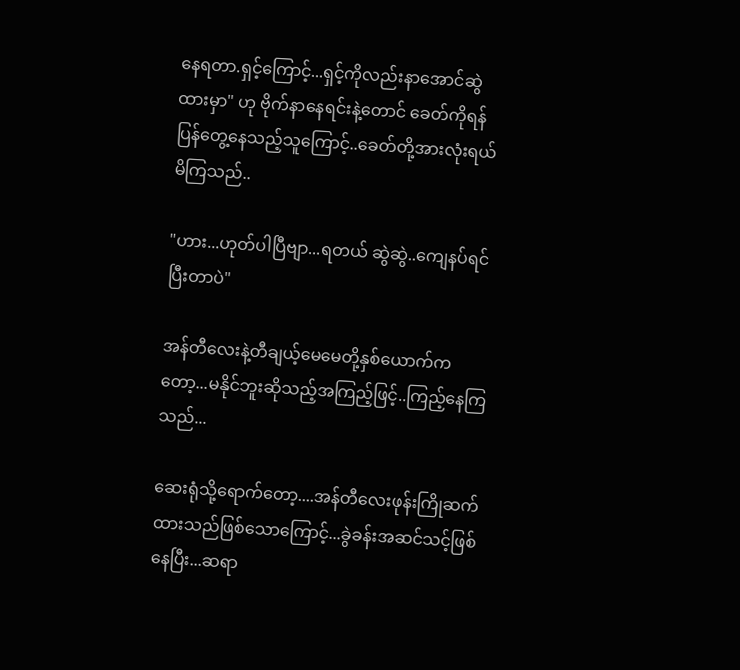နေရတာ.ရှင့်ကြောင့်...ရှင့်ကိုလည်းနာအောင်ဆွဲထားမှာ" ဟု ဗိုက်နာနေရင်းနဲ့တောင် ခေတ်ကိုရန်ပြန်တွေ့နေသည့်သူကြောင့်..ခေတ်တို့အားလုံးရယ်မိကြသည်..

"ဟား...ဟုတ်ပါပြီဗျာ...ရတယ် ဆွဲဆွဲ..ကျေနပ်ရင်ပြီးတာပဲ"

အန်တီလေးနဲ့တီချယ့်မေမေတို့နှစ်ယောက်ကတော့...မနိုင်ဘူးဆိုသည့်အကြည့်ဖြင့်..ကြည့်နေကြသည်...

ဆေးရုံသို့ရောက်တော့....အန်တီလေးဖုန်းကြိုဆက်ထားသည်ဖြစ်သောကြောင့်...ခွဲခန်းအဆင်သင့်ဖြစ်နေပြီး...ဆရာ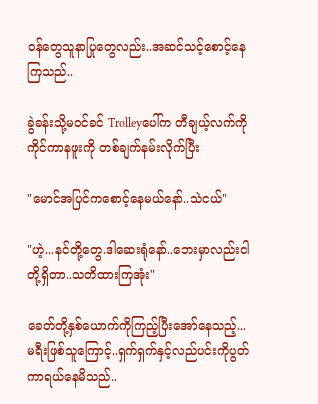ဝန်တွေသူနာပြုတွေလည်း..အဆင်သင့်စောင့်နေကြသည်..

ခွဲခန်းသို့မဝင်ခင် Trolleyပေါ်က တီချယ့်လက်ကိုကိုင်ကာနဖူးကို တစ်ချက်နမ်းလိုက်ပြီး

"မောင်အပြင်ကစောင့်နေမယ်နော်..သဲငယ်"

"ဟဲ့...နင်တို့တွေ.ဒါဆေးရုံနော်..ဘေးမှာလည်းငါတို့ရှိတာ..သတိထားကြအုံး"

ခေတ်တို့နှစ်ယောက်ကိုကြည့်ပြီးအော်နေသည့်...မရီးဖြစ်သူကြောင့်..ရှက်ရှက်နှင့်လည်ပင်းကိုပွတ်ကာရယ်နေမိသည်..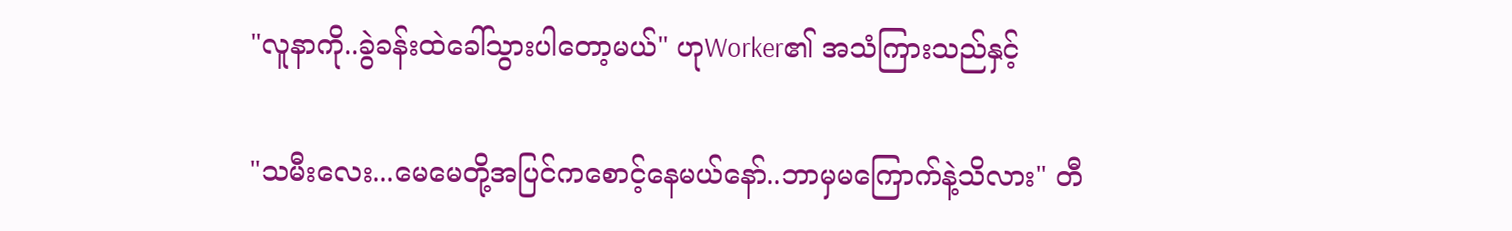"လူနာကို..ခွဲခန်းထဲခေါ်သွားပါတော့မယ်" ဟုWorker၏ အသံကြားသည်နှင့်

"သမီးလေး...မေမေတို့အပြင်ကစောင့်နေမယ်နော်..ဘာမှမကြောက်နဲ့သိလား" တီ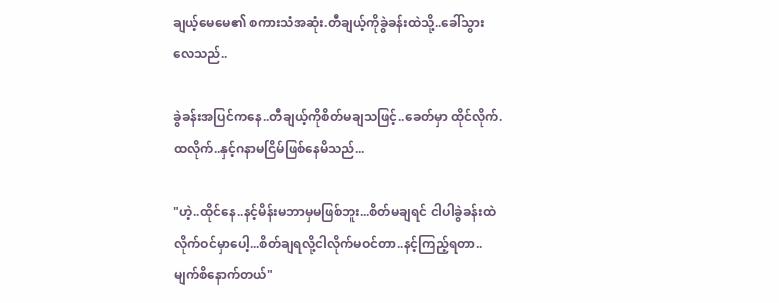ချယ့်မေမေ၏ စကားသံအဆုံး.တီချယ့်ကိုခွဲခန်းထဲသို့..ခေါ်သွားလေသည်..

ခွဲခန်းအပြင်ကနေ..တီချယ့်ကိုစိတ်မချသဖြင့်..ခေတ်မှာ ထိုင်လိုက်.ထလိုက်..နှင့်ဂနာမငြိမ်ဖြစ်နေမိသည်...

"ဟဲ့..ထိုင်နေ..နင့်မိန်းမဘာမှမဖြစ်ဘူး...စိတ်မချရင် ငါပါခွဲခန်းထဲလိုက်ဝင်မှာပေါ့...စိတ်ချရလို့ငါလိုက်မဝင်တာ..နင့်ကြည့်ရတာ..မျက်စိနောက်တယ်"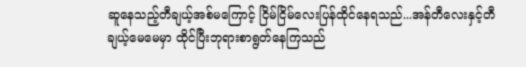ဆူနေသည့်တီချယ့်အစ်မကြောင့် ငြိမ်ငြိမ်လေးပြန်ထိုင်နေရသည်...အန်တီလေးနှင့်တီချယ့်မေမေမှာ ထိုင်ပြီးဘုရားစာရွတ်နေကြသည်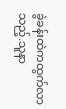ခွဲခန်းထဲကထွက်လာသည့်.သူနာ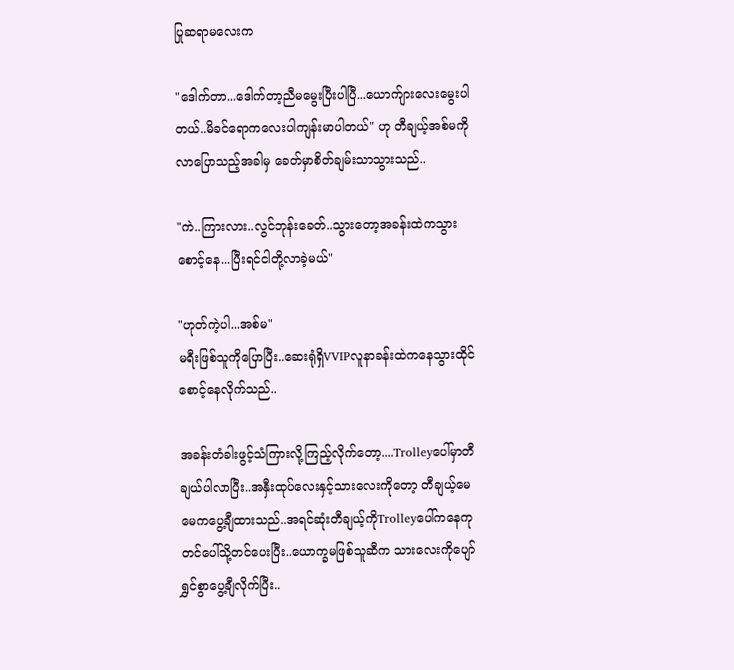ပြုဆရာမလေးက

"ဒေါက်တာ...ဒေါက်တာ့ညီမမွေးပြီးပါပြီ...ယောက်ျားလေးမွေးပါတယ်..မိခင်ရောကလေးပါကျန်းမာပါတယ်" ဟု တီချယ့်အစ်မကို လာပြောသည့်အခါမှ ခေတ်မှာစိတ်ချမ်းသာသွားသည်..

"ကဲ..ကြားလား..လွင်ဘုန်းခေတ်..သွားတော့အခန်းထဲကသွားစောင့်နေ...ပြီးရင်ငါတို့လာခဲ့မယ်"

"ဟုတ်ကဲ့ပါ...အစ်မ"
မရီးဖြစ်သူကိုပြောပြီး..ဆေးရုံရှိVVIPလူနာခန်းထဲကနေသွားထိုင်စောင့်နေလိုက်သည်..

အခန်းတံခါးဖွင့်သံကြားလို့ကြည့်လိုက်တော့....Trolleyပေါ်မှာတီချယ်ပါလာပြီး..အနှီးထုပ်လေးနှင့်သားလေးကိုတော့ တီချယ့်မေမေကပွေ့ချီထားသည်..အရင်ဆုံးတီချယ့်ကိုTrolleyပေါ်ကနေကုတင်ပေါ်သို့တင်ပေးပြီး..ယောက္ခမဖြစ်သူဆီက သားလေးကိုပျော်ရွှင်စွာပွေ့ချီလိုက်ပြီး..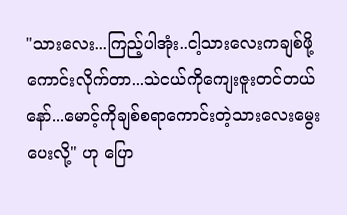"သားလေး...ကြည့်ပါအုံး..ငါ့သားလေးကချစ်ဖို့ကောင်းလိုက်တာ...သဲငယ်ကိုကျေးဇူးတင်တယ်နော်...မောင့်ကိုချစ်စရာကောင်းတဲ့သားလေးမွေးပေးလို့" ဟု ပြော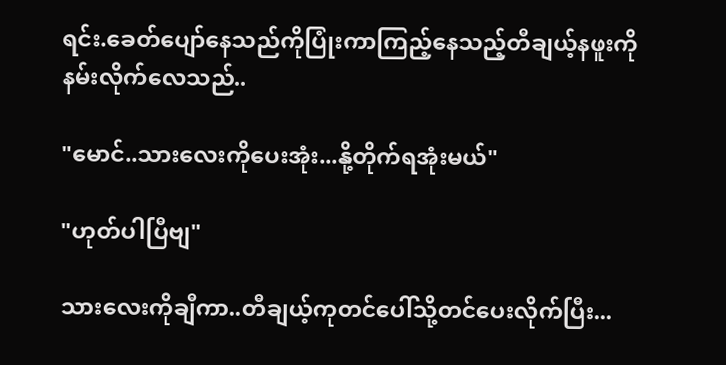ရင်း.ခေတ်ပျော်နေသည်ကိုပြုံးကာကြည့်နေသည့်တီချယ့်နဖူးကို နမ်းလိုက်လေသည်..

"မောင်..သားလေးကိုပေးအုံး...နို့တိုက်ရအုံးမယ်"

"ဟုတ်ပါပြီဗျ"

သားလေးကိုချီကာ..တီချယ့်ကုတင်ပေါ်သို့တင်ပေးလိုက်ပြီး...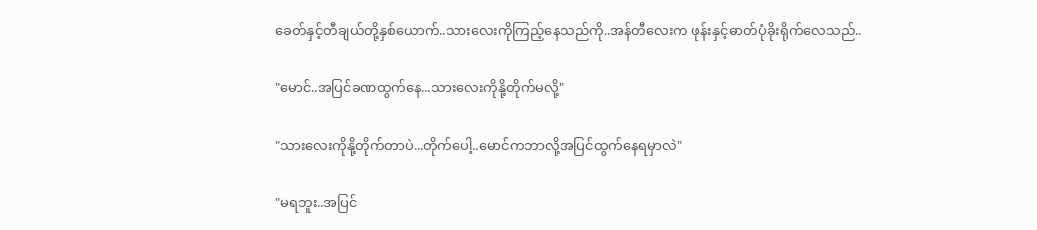ခေတ်နှင့်တီချယ်တို့နှစ်ယောက်..သားလေးကိုကြည့်နေသည်ကို..အန်တီလေးက ဖုန်းနှင့်ဓာတ်ပုံခိုးရိုက်လေသည်..

"မောင်..အပြင်ခဏထွက်နေ...သားလေးကိုနို့တိုက်မလို့"

"သားလေးကိုနို့တိုက်တာပဲ...တိုက်ပေါ့..မောင်ကဘာလို့အပြင်ထွက်နေရမှာလဲ"

"မရဘူး..အပြင်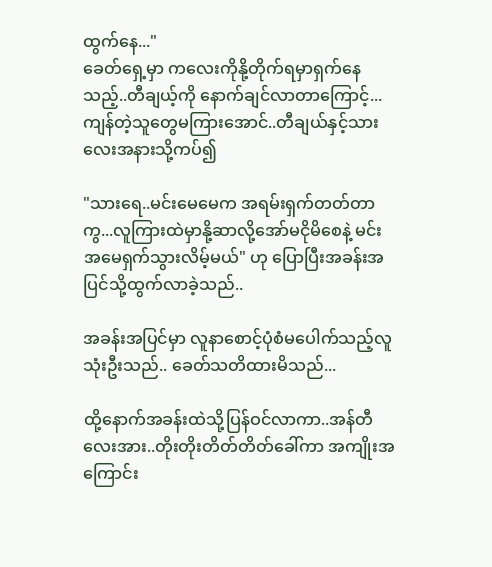ထွက်နေ..."
ခေတ်ရှေ့မှာ ကလေးကိုနို့တိုက်ရမှာရှက်နေသည့်..တီချယ့်ကို နောက်ချင်လာတာကြောင့်...ကျန်တဲ့သူတွေမကြားအောင်..တီချယ်နှင့်သားလေးအနားသို့ကပ်၍

"သားရေ..မင်းမေမေက အရမ်းရှက်တတ်တာကွ...လူကြားထဲမှာနို့ဆာလို့အော်မငိုမိစေနဲ့ မင်းအမေရှက်သွားလိမ့်မယ်" ဟု ပြောပြီးအခန်းအပြင်သို့ထွက်လာခဲ့သည်..

အခန်းအပြင်မှာ လူနာစောင့်ပုံစံမပေါက်သည့်လူသုံးဦးသည်.. ခေတ်သတိထားမိသည်...

ထို့နောက်အခန်းထဲသို့ပြန်ဝင်လာကာ..အန်တီလေးအား..တိုးတိုးတိတ်တိတ်ခေါ်ကာ အကျိုးအကြောင်း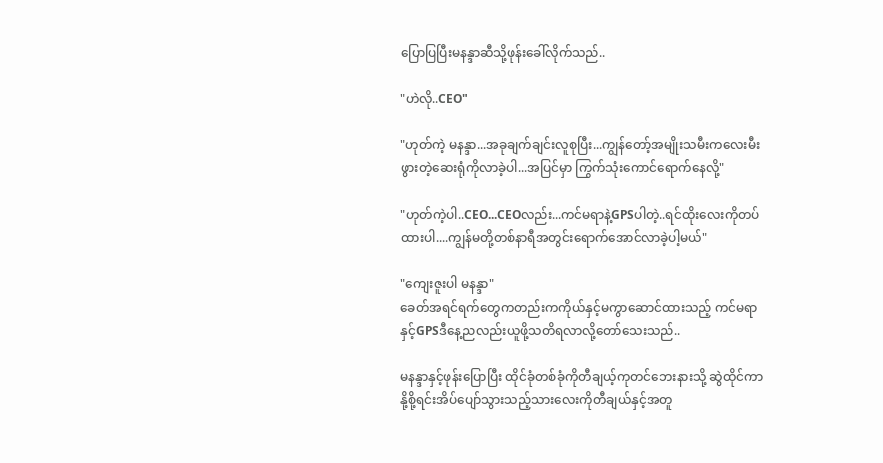ပြောပြပြီးမနန္ဒာဆီသို့ဖုန်းခေါ်လိုက်သည်..

"ဟဲလို..CEO"

"ဟုတ်ကဲ့ မနန္ဒာ...အခုချက်ချင်းလူစုပြီး...ကျွန်တော့်အမျိုးသမီးကလေးမီးဖွားတဲ့ဆေးရုံကိုလာခဲ့ပါ...အပြင်မှာ ကြွက်သုံးကောင်ရောက်နေလို့"

"ဟုတ်ကဲ့ပါ..CEO...CEOလည်း...ကင်မရာနဲ့GPSပါတဲ့..ရင်ထိုးလေးကိုတပ်ထားပါ....ကျွန်မတို့တစ်နာရီအတွင်းရောက်အောင်လာခဲ့ပါ့မယ်"

"ကျေးဇူးပါ မနန္ဒာ"
ခေတ်အရင်ရက်တွေကတည်းကကိုယ်နှင့်မကွာဆောင်ထားသည့် ကင်မရာနှင့်GPSဒီနေ့ညလည်းယူဖို့သတိရလာလို့တော်သေးသည်..

မနန္ဒာနှင့်ဖုန်းပြောပြီး ထိုင်ခုံတစ်ခုံကိုတီချယ့်ကုတင်ဘေးနားသို့ ဆွဲထိုင်ကာ နို့စို့ရင်းအိပ်ပျော်သွားသည့်သားလေးကိုတီချယ်နှင့်အတူ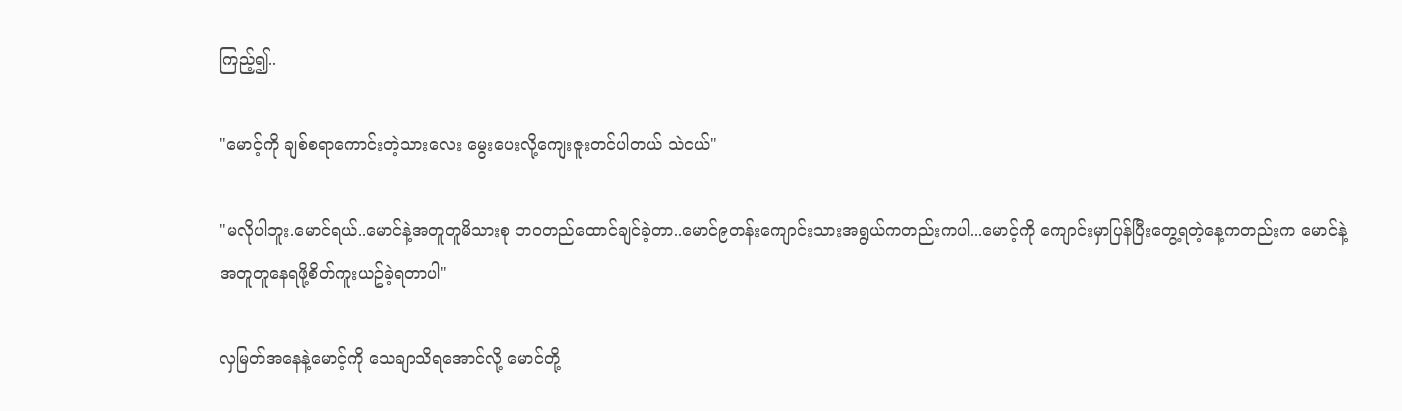ကြည့်၍..

"မောင့်ကို ချစ်စရာကောင်းတဲ့သားလေး မွေးပေးလို့ကျေးဇူးတင်ပါတယ် သဲငယ်"

"မလိုပါဘူး.မောင်ရယ်..မောင်နဲ့အတူတူမိသားစု ဘဝတည်ထောင်ချင်ခဲ့တာ..မောင်၉တန်းကျောင်းသားအရွယ်ကတည်းကပါ...မောင့်ကို ကျောင်းမှာပြန်ပြီးတွေ့ရတဲ့နေ့ကတည်းက မောင်နဲ့အတူတူနေရဖို့စိတ်ကူးယဥ်ခဲ့ရတာပါ"

လှမြတ်အနေနဲ့မောင့်ကို သေချာသိရအောင်လို့ မောင်တို့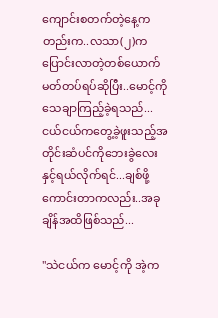ကျောင်းစတက်တဲ့နေ့ကတည်းက..လသာ(၂)က ပြောင်းလာတဲ့တစ်ယောက်မတ်တပ်ရပ်ဆိုပြီး..မောင့်ကိုသေချာကြည့်ခဲ့ရသည်...ငယ်ငယ်ကတွေ့ခဲ့ဖူးသည့်အတိုင်းဆံပင်ကိုဘေးခွဲလေးနှင့်ရယ်လိုက်ရင်...ချစ်ဖို့ကောင်းတာကလည်း..အခုချိန်အထိဖြစ်သည်...

"သဲငယ်က မောင့်ကို အဲ့က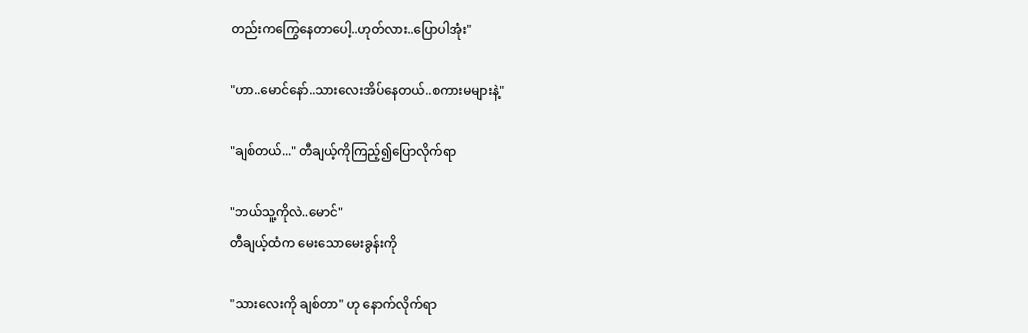တည်းကကြွေနေတာပေါ့..ဟုတ်လား..ပြောပါအုံး"

"ဟာ..မောင်နော်..သားလေးအိပ်နေတယ်..စကားမများနဲ့"

"ချစ်တယ်..." တီချယ့်ကိုကြည့်၍ပြောလိုက်ရာ

"ဘယ်သူ့ကိုလဲ..မောင်"
တီချယ့်ထံက မေးသောမေးခွန်းကို

"သားလေးကို ချစ်တာ" ဟု နောက်လိုက်ရာ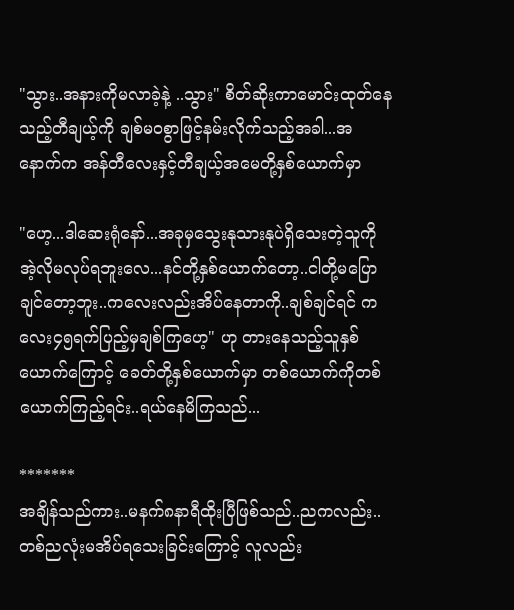"သွား..အနားကိုမလာခဲ့နဲ့ ..သွား" စိတ်ဆိုးကာမောင်းထုတ်နေသည့်တီချယ့်ကို ချစ်မဝစွာဖြင့်နမ်းလိုက်သည့်အခါ...အနောက်က အန်တီလေးနှင့်တီချယ့်အမေတို့နှစ်ယောက်မှာ

"ဟေ့...ဒါဆေးရုံနော်...အခုမှသွေးနုသားနုပဲရှိသေးတဲ့သူကို အဲ့လိုမလုပ်ရဘူးလေ...နင်တို့နှစ်ယောက်တော့..ငါတို့မပြောချင်တော့ဘူး..ကလေးလည်းအိပ်နေတာကို..ချစ်ချင်ရင် ကလေး၄၅ရက်ပြည့်မှချစ်ကြဟေ့" ဟု တားနေသည့်သူနှစ်ယောက်ကြောင့် ခေတ်တို့နှစ်ယောက်မှာ တစ်ယောက်ကိုတစ်ယောက်ကြည့်ရင်း..ရယ်နေမိကြသည်...

*******
အချိန်သည်ကား..မနက်၈နာရီထိုးပြီဖြစ်သည်..ညကလည်း..တစ်ညလုံးမအိပ်ရသေးခြင်းကြောင့် လူလည်း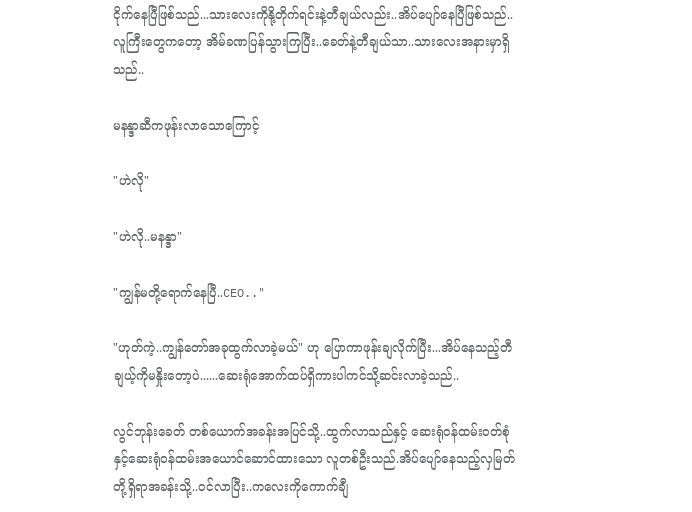ငိုက်နေပြီဖြစ်သည်...သားလေးကိုနို့တိုက်ရင်းနဲ့တီချယ်လည်း..အိပ်ပျော်နေပြီဖြစ်သည်..လူကြီးတွေကတော့ အိမ်ခဏပြန်သွားကြပြီး..ခေတ်နဲ့တီချယ်သာ..သားလေးအနားမှာရှိသည်..

မနန္ဒာဆီကဖုန်းလာသောကြောင့်

"ဟဲလို"

"ဟဲလို..မနန္ဒာ"

"ကျွန်မတို့ရောက်နေပြီ..CEO.."

"ဟုတ်ကဲ့..ကျွန်တော်အခုထွက်လာခဲ့မယ်" ဟု ပြောကာဖုန်းချလိုက်ပြီး...အိပ်နေသည့်တီချယ့်ကိုမနှိုးတော့ပဲ......ဆေးရုံအောက်ထပ်ရှိကားပါကင်သို့ဆင်းလာခဲ့သည်..

လွင်ဘုန်းခေတ် တစ်ယောက်အခန်းအပြင်သို့..ထွက်လာသည်နှင့် ဆေးရုံဝန်ထမ်းဝတ်စုံနှင့်ဆေးရုံဝန်ထမ်းအယောင်ဆောင်ထားသော လူတစ်ဦးသည်.အိပ်ပျော်နေသည့်လှမြတ်တို့ရှိရာအခန်းသို့..ဝင်လာပြီး..ကလေးကိုကောက်ချီ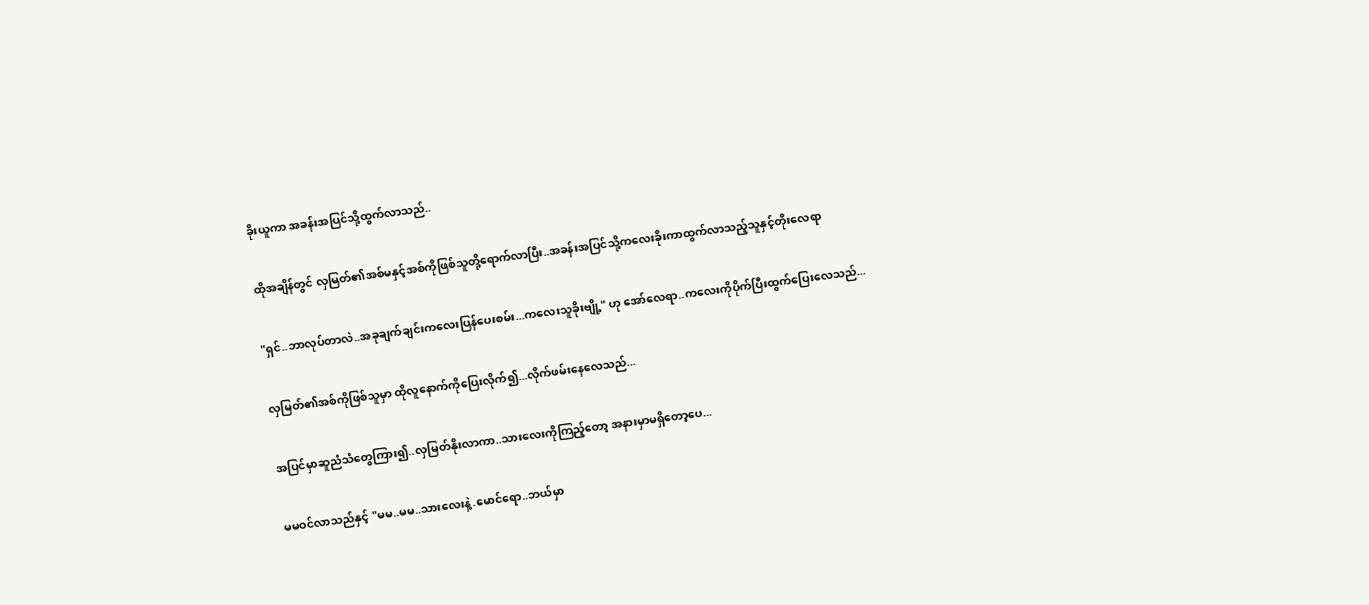ခိုးယူကာ အခန်းအပြင်သို့ထွက်လာသည်..

ထိုအချိန်တွင် လှမြတ်၏အစ်မနှင့်အစ်ကိုဖြစ်သူတို့ရောက်လာပြီး..အခန်းအပြင်သို့ကလေးခိုးကာထွက်လာသည့်သူနှင့်တိုးလေရာ

"ရှင်..ဘာလုပ်တာလဲ..အခုချက်ချင်းကလေးပြန်ပေးစမ်း...ကလေးသူခိုးဗျို့" ဟု အော်လေရာ..ကလေးကိုပိုက်ပြီးထွက်ပြေးလေသည်...

လှမြတ်၏အစ်ကိုဖြစ်သူမှာ ထိုလူနောက်ကိုပြေးလိုက်၍...လိုက်ဖမ်းနေလေသည်...

အပြင်မှာဆူညံသံတွေကြား၍..လှမြတ်နိုးလာကာ..သားလေးကိုကြည့်တော့ အနားမှာမရှိတော့ပေ...

မမဝင်လာသည်နှင့် "မမ..မမ..သားလေးနဲ့.မောင်ရော..ဘယ်မှာ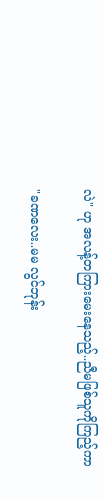လဲ" ဟု အလန့်တကြားမေးနေသည့်..ညီမဖြစ်သူကိုကြည့်ကာ

"ခဏလေး..မမ လွင်ဘုန်း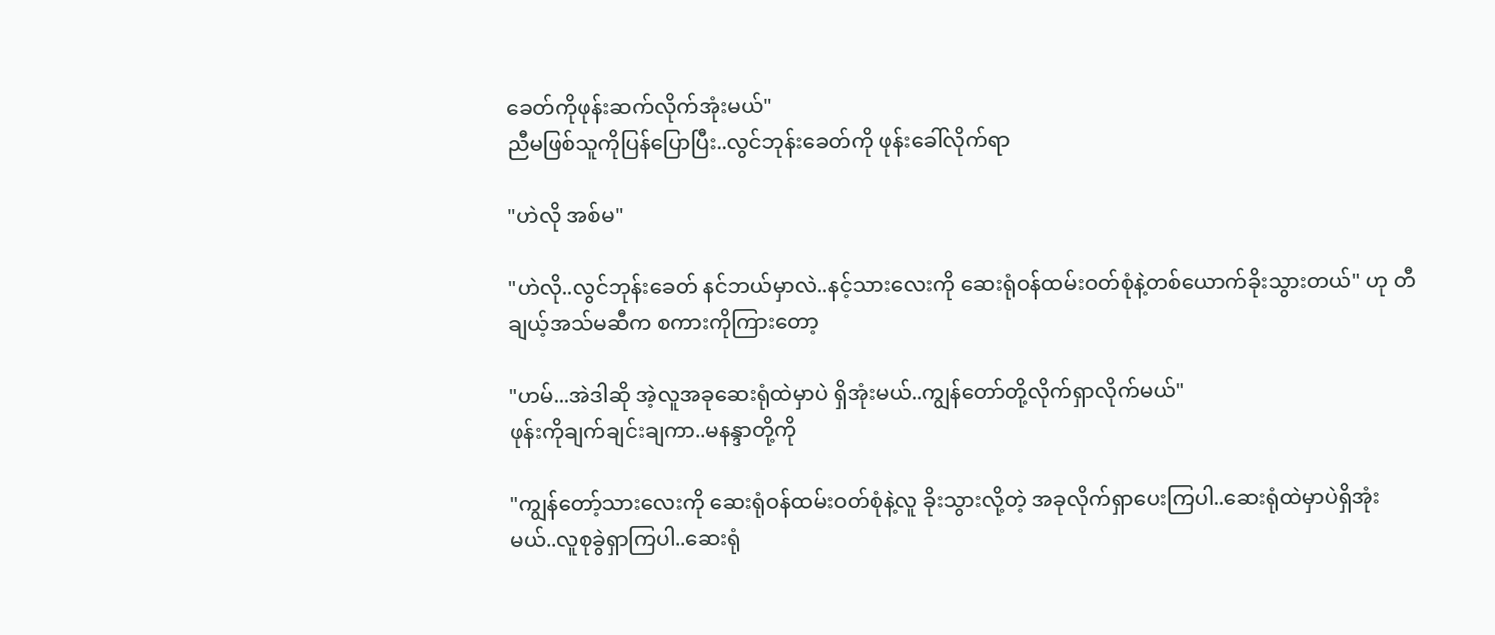ခေတ်ကိုဖုန်းဆက်လိုက်အုံးမယ်"
ညီမဖြစ်သူကိုပြန်ပြောပြီး..လွင်ဘုန်းခေတ်ကို ဖုန်းခေါ်လိုက်ရာ

"ဟဲလို အစ်မ"

"ဟဲလို..လွင်ဘုန်းခေတ် နင်ဘယ်မှာလဲ..နင့်သားလေးကို ဆေးရုံဝန်ထမ်းဝတ်စုံနဲ့တစ်ယောက်ခိုးသွားတယ်" ဟု တီချယ့်အသ်မဆီက စကားကိုကြားတော့

"ဟမ်...အဲဒါဆို အဲ့လူအခုဆေးရုံထဲမှာပဲ ရှိအုံးမယ်..ကျွန်တော်တို့လိုက်ရှာလိုက်မယ်"
ဖုန်းကိုချက်ချင်းချကာ..မနန္ဒာတို့ကို

"ကျွန်တော့်သားလေးကို ဆေးရုံဝန်ထမ်းဝတ်စုံနဲ့လူ ခိုးသွားလို့တဲ့ အခုလိုက်ရှာပေးကြပါ..ဆေးရုံထဲမှာပဲရှိအုံးမယ်..လူစုခွဲရှာကြပါ..ဆေးရုံ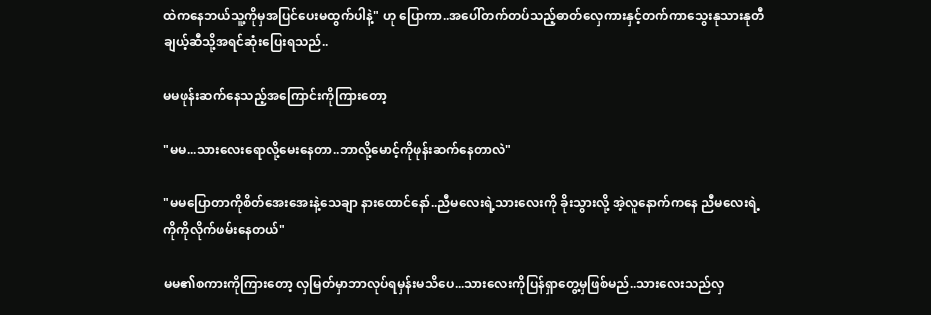ထဲကနေဘယ်သူ့ကိုမှအပြင်ပေးမထွက်ပါနဲ့" ဟု ပြောကာ..အပေါ်တက်တပ်သည့်ဓာတ်လှေကားနှင့်တက်ကာသွေးနုသားနုတီချယ့်ဆီသို့အရင်ဆုံးပြေးရသည်..

မမဖုန်းဆက်နေသည့်အကြောင်းကိုကြားတော့

"မမ...သားလေးရောလို့မေးနေတာ..ဘာလို့မောင့်ကိုဖုန်းဆက်နေတာလဲ"

"မမပြောတာကိုစိတ်အေးအေးနဲ့သေချာ နားထောင်နော်..ညီမလေးရဲ့သားလေးကို ခိုးသွားလို့ အဲ့လူနောက်ကနေ ညီမလေးရဲ့ကိုကိုလိုက်ဖမ်းနေတယ်"

မမ၏စကားကိုကြားတော့ လှမြတ်မှာဘာလုပ်ရမှန်းမသိပေ...သားလေးကိုပြန်ရှာတွေ့မှဖြစ်မည်..သားလေးသည်လှ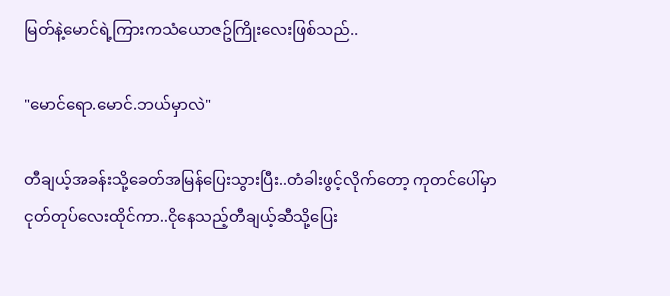မြတ်နဲ့မောင်ရဲ့ကြားကသံယောဇဥ်ကြိုးလေးဖြစ်သည်..

"မောင်ရော.မောင်.ဘယ်မှာလဲ"

တီချယ့်အခန်းသို့ခေတ်အမြန်ပြေးသွားပြီး..တံခါးဖွင့်လိုက်တော့ ကုတင်ပေါ်မှာငုတ်တုပ်လေးထိုင်ကာ..ငိုနေသည့်တီချယ့်ဆီသို့ပြေး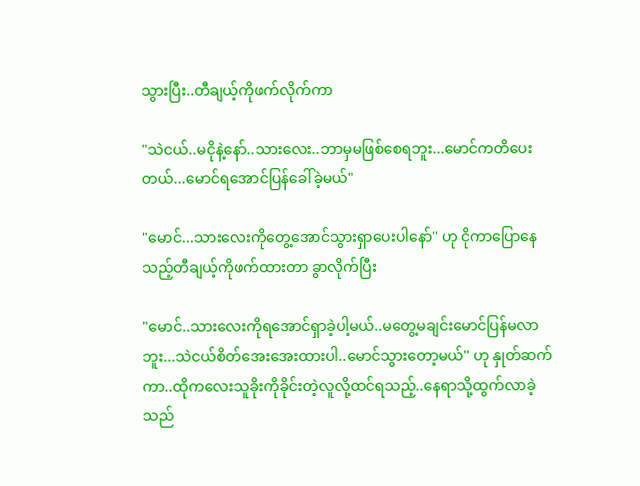သွားပြီး..တီချယ့်ကိုဖက်လိုက်ကာ

"သဲငယ်..မငိုနဲ့နော်..သားလေး..ဘာမှမဖြစ်စေရဘူး...မောင်ကတိပေးတယ်...မောင်ရအောင်ပြန်ခေါ်ခဲ့မယ်"

"မောင်...သားလေးကိုတွေ့အောင်သွားရှာပေးပါနော်'' ဟု ငိုကာပြောနေသည့်တီချယ့်ကိုဖက်ထားတာ ခွာလိုက်ပြီး

"မောင်..သားလေးကိုရအောင်ရှာခဲ့ပါ့မယ်..မတွေ့မချင်းမောင်ပြန်မလာဘူး...သဲငယ်စိတ်အေးအေးထားပါ..မောင်သွားတော့မယ်'' ဟု နှုတ်ဆက်ကာ..ထိုကလေးသူခိုးကိုခိုင်းတဲ့လူလို့ထင်ရသည့်..နေရာသို့ထွက်လာခဲ့သည်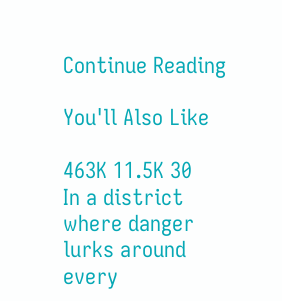Continue Reading

You'll Also Like

463K 11.5K 30
In a district where danger lurks around every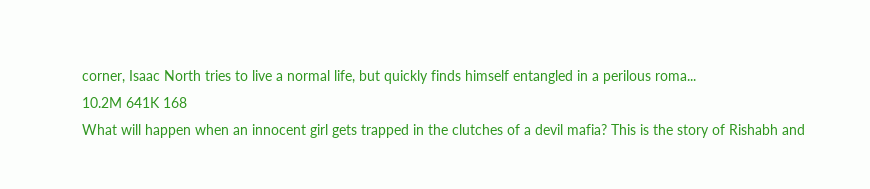corner, Isaac North tries to live a normal life, but quickly finds himself entangled in a perilous roma...
10.2M 641K 168
What will happen when an innocent girl gets trapped in the clutches of a devil mafia? This is the story of Rishabh and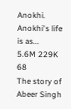Anokhi. Anokhi's life is as...
5.6M 229K 68
The story of Abeer Singh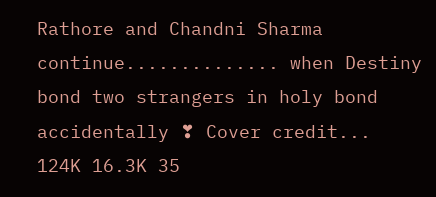Rathore and Chandni Sharma continue.............. when Destiny bond two strangers in holy bond accidentally ❣ Cover credit...
124K 16.3K 35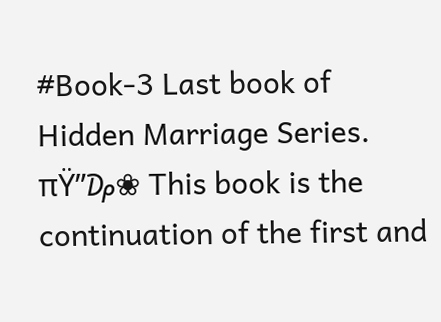#Book-3 Last book of Hidden Marriage Series. πŸ”₯❀ This book is the continuation of the first and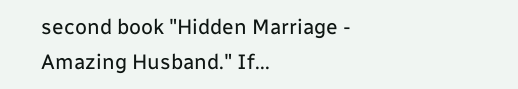second book "Hidden Marriage - Amazing Husband." If...